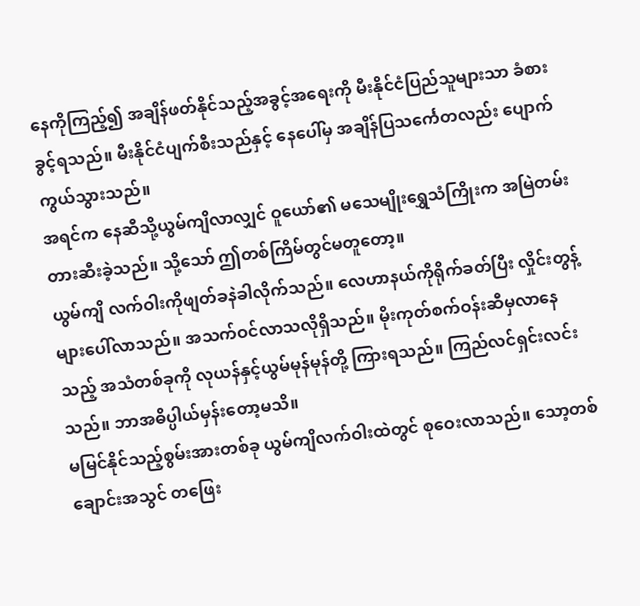နေကိုကြည့်၍ အချိန်ဖတ်နိုင်သည့်အခွင့်အရေးကို မီးနိုင်ငံပြည်သူများသာ ခံစားခွင့်ရသည်။ မီးနိုင်ငံပျက်စီးသည်နှင့် နေပေါ်မှ အချိန်ပြသင်္ကေတလည်း ပျောက်ကွယ်သွားသည်။
အရင်က နေဆီသို့ယွမ်ကျိလာလျှင် ဝူယော်၏ မသေမျိုးရွှေသံကြိုးက အမြဲတမ်းတားဆီးခဲ့သည်။ သို့သော် ဤတစ်ကြိမ်တွင်မတူတော့။
ယွမ်ကျိ လက်ဝါးကိုဖျတ်ခနဲခါလိုက်သည်။ လေဟာနယ်ကိုရိုက်ခတ်ပြီး လှိုင်းတွန့်များပေါ်လာသည်။ အသက်ဝင်လာသလိုရှိသည်။ မိုးကုတ်စက်ဝန်းဆီမှလာနေသည့် အသံတစ်ခုကို လုယန်နှင့်ယွမ်မုန်မုန်တို့ ကြားရသည်။ ကြည်လင်ရှင်းလင်းသည်။ ဘာအဓိပ္ပါယ်မှန်းတော့မသိ။
မမြင်နိုင်သည့်စွမ်းအားတစ်ခု ယွမ်ကျိလက်ဝါးထဲတွင် စုဝေးလာသည်။ သော့တစ်ချောင်းအသွင် တဖြေး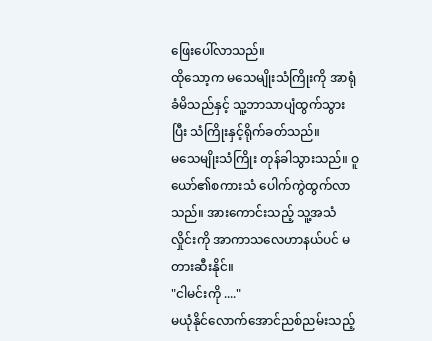ဖြေးပေါ်လာသည်။
ထိုသော့က မသေမျိုးသံကြိုးကို အာရုံခံမိသည်နှင့် သူ့ဘာသာပျံထွက်သွားပြီး သံကြိုးနှင့်ရိုက်ခတ်သည်။
မသေမျိုးသံကြိုး တုန်ခါသွားသည်။ ဝူယော်၏စကားသံ ပေါက်ကွဲထွက်လာသည်။ အားကောင်းသည့် သူ့အသံလှိုင်းကို အာကာသလေဟာနယ်ပင် မတားဆီးနိုင်။
"ငါမင်းကို ...."
မယုံနိုင်လောက်အောင်ညစ်ညမ်းသည့်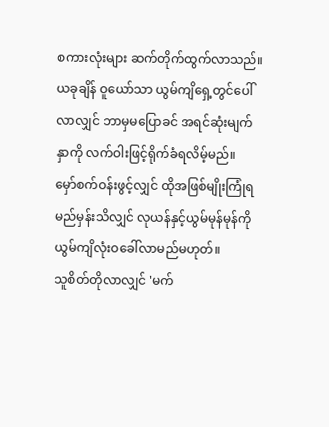စကားလုံးများ ဆက်တိုက်ထွက်လာသည်။ ယခုချိန် ဝူယော်သာ ယွမ်ကျိရှေ့တွင်ပေါ်လာလျှင် ဘာမှမပြောခင် အရင်ဆုံးမျက်နှာကို လက်ဝါးဖြင့်ရိုက်ခံရလိမ့်မည်။
မှော်စက်ဝန်းဖွင့်လျှင် ထိုအဖြစ်မျိုးကြုံရမည်မှန်းသိလျှင် လုယန်နှင့်ယွမ်မုန်မုန်ကို ယွမ်ကျိလုံးဝခေါ်လာမည်မဟုတ်။
သူစိတ်တိုလာလျှင် 'မက်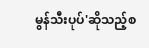မွန်သီးပုပ်'ဆိုသည့်စ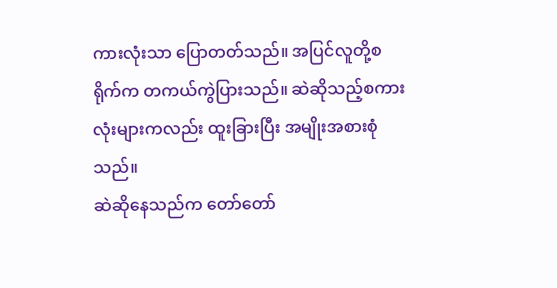ကားလုံးသာ ပြောတတ်သည်။ အပြင်လူတို့စရိုက်က တကယ်ကွဲပြားသည်။ ဆဲဆိုသည့်စကားလုံးများကလည်း ထူးခြားပြီး အမျိုးအစားစုံသည်။
ဆဲဆိုနေသည်က တော်တော်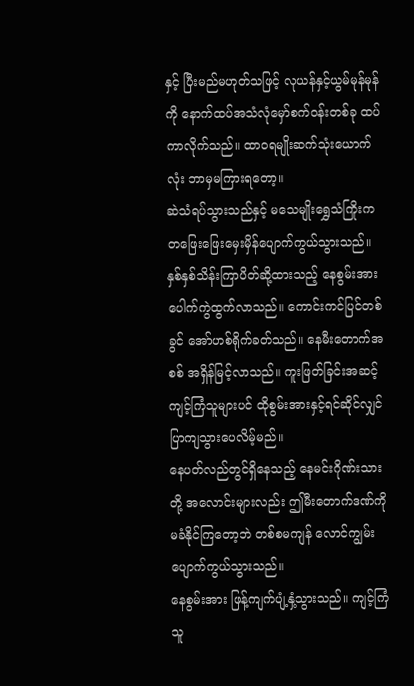နှင့် ပြီးမည်မဟုတ်သဖြင့် လုယန်နှင့်ယွမ်မုန်မုန်ကို နောက်ထပ်အသံလုံမှော်စက်ဝန်းတစ်ခု ထပ်ကာလိုက်သည်။ ထာဝရမျိုးဆက်သုံးယောက်လုံး ဘာမှမကြားရတော့။
ဆဲသံရပ်သွားသည်နှင့် မသေမျိုးရွှေသံကြိုးက တဖြေးဖြေးမှေးမှိန်ပျောက်ကွယ်သွားသည်။
နှစ်နှစ်သိန်းကြာပိတ်ဆို့ထားသည့် နေစွမ်းအား ပေါက်ကွဲထွက်လာသည်။ ကောင်းကင်ပြင်တစ်ခွင် အော်ဟစ်ရိုက်ခတ်သည်။ နေမီးတောက်အစစ် အရှိန်မြင့်လာသည်။ ကူးဖြတ်ခြင်းအဆင့်ကျင့်ကြံသူများပင် ထိုစွမ်းအားနှင့်ရင်ဆိုင်လျှင် ပြာကျသွားပေလိမ့်မည်။
နေပတ်လည်တွင်ရှိနေသည့် နေမင်းဂိုဏ်းသားတို့ အလောင်းများလည်း ဤမီးတောက်ဒဏ်ကို မခံနိုင်ကြတော့ဘဲ တစ်စမကျန် လောင်ကျွမ်းပျောက်ကွယ်သွားသည်။
နေစွမ်းအား ဖြန့်ကျက်ပျံ့နှံ့သွားသည်။ ကျင့်ကြံသူ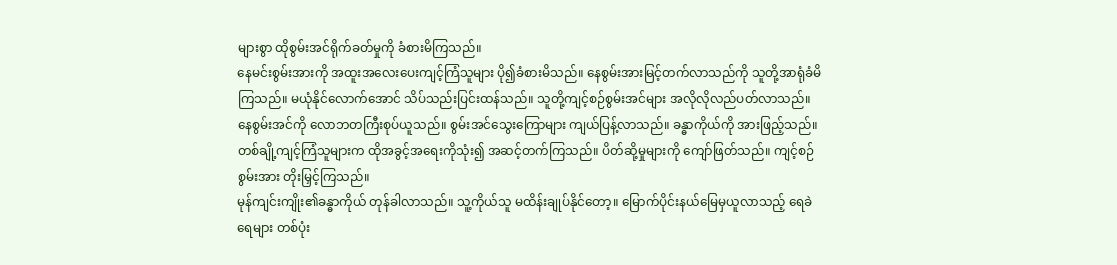များစွာ ထိုစွမ်းအင်ရိုက်ခတ်မှုကို ခံစားမိကြသည်။
နေမင်းစွမ်းအားကို အထူးအလေးပေးကျင့်ကြံသူများ ပို၍ခံစားမိသည်။ နေစွမ်းအားမြင့်တက်လာသည်ကို သူတို့အာရုံခံမိကြသည်။ မယုံနိုင်လောက်အောင် သိပ်သည်းပြင်းထန်သည်။ သူတို့ကျင့်စဉ်စွမ်းအင်များ အလိုလိုလည်ပတ်လာသည်။ နေစွမ်းအင်ကို လောဘတကြီးစုပ်ယူသည်။ စွမ်းအင်သွေးကြောများ ကျယ်ပြန့်လာသည်။ ခန္ဓာကိုယ်ကို အားဖြည့်သည်။
တစ်ချို့ကျင့်ကြံသူများက ထိုအခွင့်အရေးကိုသုံး၍ အဆင့်တက်ကြသည်။ ပိတ်ဆို့မှုများကို ကျော်ဖြတ်သည်။ ကျင့်စဉ်စွမ်းအား တိုးမြှင့်ကြသည်။
မုန်ကျင်းကျိုး၏ခန္ဓာကိုယ် တုန်ခါလာသည်။ သူ့ကိုယ်သူ မထိန်းချုပ်နိုင်တော့။ မြောက်ပိုင်းနယ်မြေမှယူလာသည့် ရေခဲရေများ တစ်ပုံး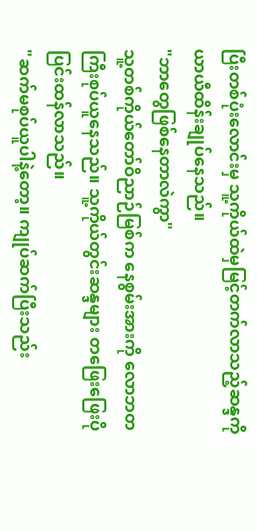ပြီးတစ်ပုံးလောင်းမှ သူ့ကိုယ်ထဲမှမြင့်တက်လာသည့်ဆန္ဒကို ယာယီထိန်းချုပ်နေသည်။
"ဘာတွေဖြစ်နေတာလဲကွာ"
သူ့တစ်ကိုယ်တော်ဝိညာဉ်မြစ်က နေစွမ်းအားကို လောဘတကြီးစုပ်ယူနေသည်။ သူ့ကိုယ်တွင်းဆန္ဒများ တဖြေးဖြေးပိုပြင်းထန်လာသည်။
"ဆက်မစုပ်ယူပါနဲ့တော့။ ကျုပ်ဆက်ပြီးသည်း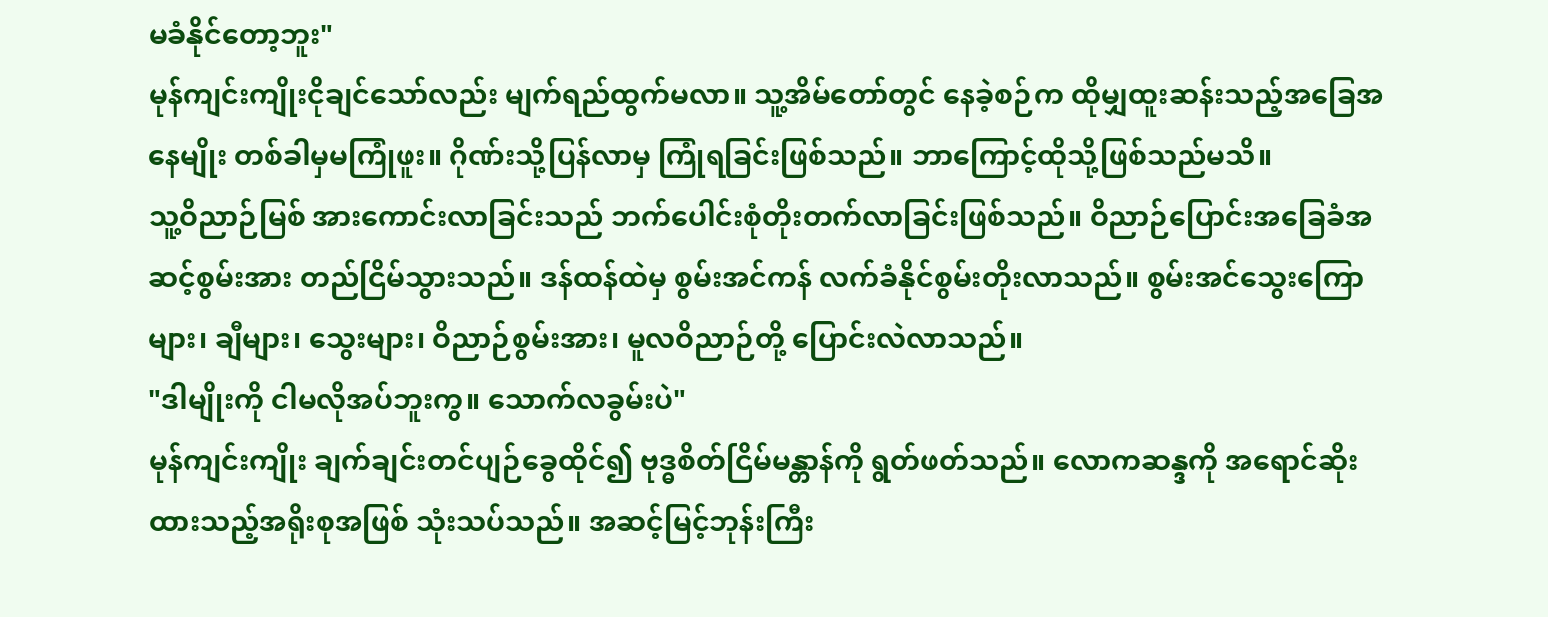မခံနိုင်တော့ဘူး"
မုန်ကျင်းကျိုးငိုချင်သော်လည်း မျက်ရည်ထွက်မလာ။ သူ့အိမ်တော်တွင် နေခဲ့စဉ်က ထိုမျှထူးဆန်းသည့်အခြေအနေမျိုး တစ်ခါမှမကြုံဖူး။ ဂိုဏ်းသို့ပြန်လာမှ ကြုံရခြင်းဖြစ်သည်။ ဘာကြောင့်ထိုသို့ဖြစ်သည်မသိ။
သူ့ဝိညာဉ်မြစ် အားကောင်းလာခြင်းသည် ဘက်ပေါင်းစုံတိုးတက်လာခြင်းဖြစ်သည်။ ဝိညာဉ်ပြောင်းအခြေခံအဆင့်စွမ်းအား တည်ငြိမ်သွားသည်။ ဒန်ထန်ထဲမှ စွမ်းအင်ကန် လက်ခံနိုင်စွမ်းတိုးလာသည်။ စွမ်းအင်သွေးကြောများ၊ ချီများ၊ သွေးများ၊ ဝိညာဉ်စွမ်းအား၊ မူလဝိညာဉ်တို့ ပြောင်းလဲလာသည်။
"ဒါမျိုးကို ငါမလိုအပ်ဘူးကွ။ သောက်လခွမ်းပဲ"
မုန်ကျင်းကျိုး ချက်ချင်းတင်ပျဉ်ခွေထိုင်၍ ဗုဒ္ဓစိတ်ငြိမ်မန္တာန်ကို ရွတ်ဖတ်သည်။ လောကဆန္ဒကို အရောင်ဆိုးထားသည့်အရိုးစုအဖြစ် သုံးသပ်သည်။ အဆင့်မြင့်ဘုန်းကြီး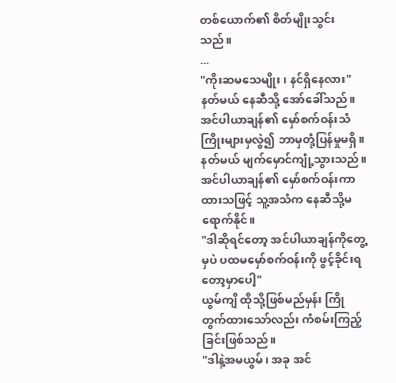တစ်ယောက်၏ စိတ်မျိုးသွင်းသည်။
...
"ကိုးဆမသေမျိုး၊ နင်ရှိနေလား"
နတ်မယ် နေဆီသို့ အော်ခေါ်သည်။
အင်ပါယာချန်၏ မှော်စက်ဝန်းသံကြိုးများမှလွဲ၍ ဘာမှတုံ့ပြန်မှုမရှိ။
နတ်မယ် မျက်မှောင်ကျုံ့သွားသည်။ အင်ပါယာချန်၏ မှော်စက်ဝန်းကာထားသဖြင့် သူ့အသံက နေဆီသို့မရောက်နိုင်။
"ဒါဆိုရင်တော့ အင်ပါယာချန်ကိုတွေ့မှပဲ ပထမမှော်စက်ဝန်းကို ဖွင့်ခိုင်းရတော့မှာပေါ့"
ယွမ်ကျိ ထိုသို့ဖြစ်မည်မှန်း ကြိုတွက်ထားသော်လည်း ကံစမ်းကြည့်ခြင်းဖြစ်သည်။
"ဒါနဲ့အမယွမ်၊ အခု အင်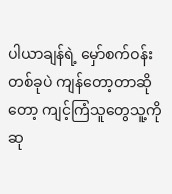ပါယာချန်ရဲ့ မှော်စက်ဝန်းတစ်ခုပဲ ကျန်တော့တာဆိုတော့ ကျင့်ကြံသူတွေသူ့ကိုဆု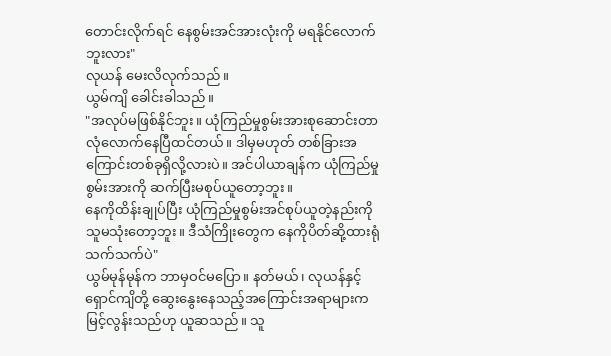တောင်းလိုက်ရင် နေစွမ်းအင်အားလုံးကို မရနိုင်လောက်ဘူးလား"
လုယန် မေးလိလုက်သည်။
ယွမ်ကျိ ခေါင်းခါသည်။
"အလုပ်မဖြစ်နိုင်ဘူး။ ယုံကြည်မှုစွမ်းအားစုဆောင်းတာ လုံလောက်နေပြီထင်တယ်။ ဒါမှမဟုတ် တစ်ခြားအကြောင်းတစ်ခုရှိလို့လားပဲ။ အင်ပါယာချန်က ယုံကြည်မှုစွမ်းအားကို ဆက်ပြီးမစုပ်ယူတော့ဘူး။
နေကိုထိန်းချုပ်ပြီး ယုံကြည်မှုစွမ်းအင်စုပ်ယူတဲ့နည်းကို သူမသုံးတော့ဘူး။ ဒီသံကြိုးတွေက နေကိုပိတ်ဆို့ထားရုံသက်သက်ပဲ"
ယွမ်မုန်မုန်က ဘာမှဝင်မပြော။ နတ်မယ်၊ လုယန်နှင့် ရှောင်ကျိတို့ ဆွေးနွေးနေသည့်အကြောင်းအရာများက မြင့်လွန်းသည်ဟု ယူဆသည်။ သူ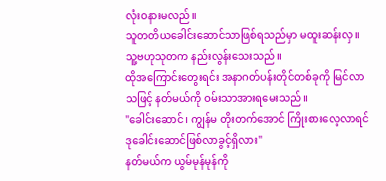လုံးဝနားမလည်။
သူတတိယခေါင်းဆောင်သာဖြစ်ရသည်မှာ မထူးဆန်းလှ။ သူ့ဗဟုသုတက နည်းလွန်းသေးသည်။
ထိုအကြောင်းတွေးရင်း အနာဂတ်ပန်းတိုင်တစ်ခုကို မြင်လာသဖြင့် နတ်မယ်ကို ဝမ်းသာအားရမေးသည်။
"ခေါင်းဆောင်၊ ကျွန်မ တိုးတက်အောင် ကြိုးစားလေ့လာရင် ဒုခေါင်းဆောင်ဖြစ်လာခွင့်ရှိလား"
နတ်မယ်က ယွမ်မုန်မုန်ကို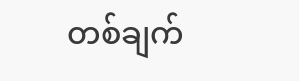တစ်ချက်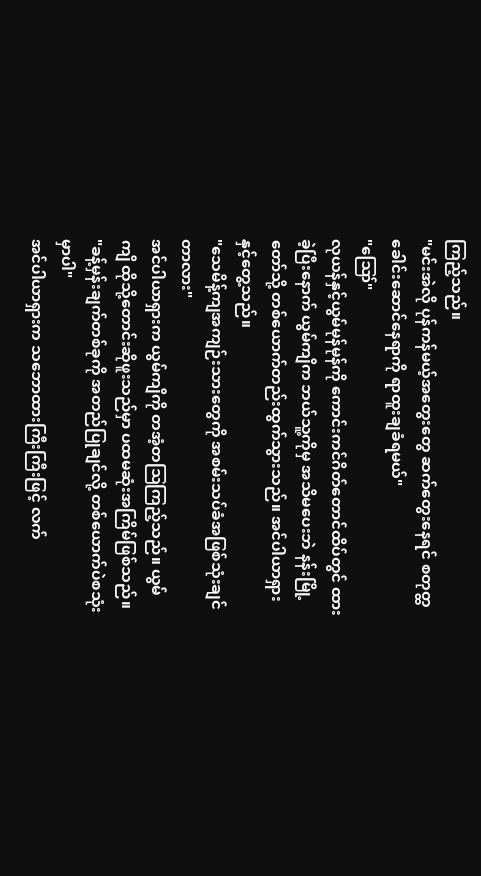ကြည့်သည်။
"မင်းအဲလို ပုန်ကန်မယ့်အတွေးတွေ ဆက်တွေးနေရင် စတုတ္ထခေါင်းဆောင်နေရာကို ရာထူးချခံရမယ်"
"ဪ"
လုယန်နှင့်ယွမ်မုန်မုန်ကို ကောင်းကင်ဂိတ်တောင်ထိပ်တွင် ထားခဲ့ပြီးနောက် ယွမ်ကျိက ဘယ်သူ့ကိုမှ အသိမပေးဘဲ နန်းမြို့တော်သို့ တစ်ယောက်တည်းထွက်သွားသည်။ အင်ပါယာရှားနှင့်တွေ့သည်။
"သေမိန့်ကျအကျဉ်းသားတွေကို အစမ်းသပ်ခံအဖြစ်သုံးချင်တာလား"
အင်ပါယာရှားက ယွမ်ကျိကို တအံ့တဩကြည့်သည်။ ယွမ်ကျိ ထိုသို့တောင်းဆိုဖူးသည်မှာ ပထမဆုံးအကြိမ်ဖြစ်သည်။
"ခန့်မှန်းချက်တစ်ခုကို အတည်ပြုချင်လို့ တစ်ယောက်ပဲစသုံးမှာပါ"
အင်ပါယာရှားက သဘောထားကြီးကြီးဖြင့် လက်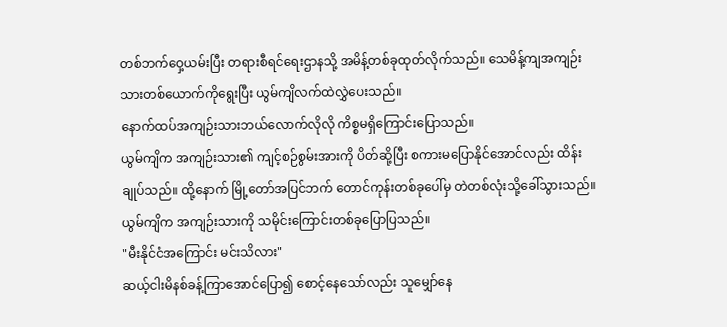တစ်ဘက်ဝှေ့ယမ်းပြီး တရားစီရင်ရေးဌာနသို့ အမိန့်တစ်ခုထုတ်လိုက်သည်။ သေမိန့်ကျအကျဉ်းသားတစ်ယောက်ကိုရွေးပြီး ယွမ်ကျိလက်ထဲလွှဲပေးသည်။
နောက်ထပ်အကျဉ်းသားဘယ်လောက်လိုလို ကိစ္စမရှိကြောင်းပြောသည်။
ယွမ်ကျိက အကျဉ်းသား၏ ကျင့်စဉ်စွမ်းအားကို ပိတ်ဆို့ပြီး စကားမပြောနိုင်အောင်လည်း ထိန်းချုပ်သည်။ ထို့နောက် မြို့တော်အပြင်ဘက် တောင်ကုန်းတစ်ခုပေါ်မှ တဲတစ်လုံးသို့ခေါ်သွားသည်။
ယွမ်ကျိက အကျဉ်းသားကို သမိုင်းကြောင်းတစ်ခုပြောပြသည်။
"မီးနိုင်ငံအကြောင်း မင်းသိလား"
ဆယ့်ငါးမိနစ်ခန့်ကြာအောင်ပြော၍ စောင့်နေသော်လည်း သူမျှော်နေ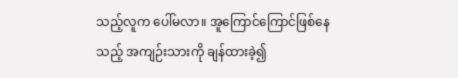သည့်လူက ပေါ်မလာ။ အူကြောင်ကြောင်ဖြစ်နေသည့် အကျဉ်းသားကို ချန်ထားခဲ့၍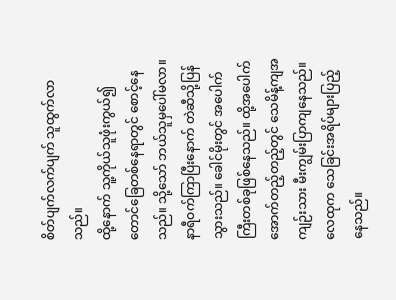စိတ်ပျက်လက်ပျက် သူထွက်လာသည်။
ထို့နောက် သူ့ကိုယ်သူဖုံးကွယ်၍ တောင်ခြေတစ်နေရာတွင် စောင့်နေသည်။ သို့သော် ဘယ်သူမှပေါ်မလာ။
နာရီဝက်ကြာပြီးနောက် တဲဆီသို့ပြန်သွားသည်။ ခေါင်မိုးတွင် အပေါက်ကြီးတစ်ခုဖြစ်နေသည်။ ထို့အပေါက်အောက်တည့်တည့်တွင် သေမိန့်ကျအကျဉ်းသား မီးကျွမ်းပြာကျနေသည်။ လေထုက သေခြင်းအရိပ်များပြည့်နေသည်။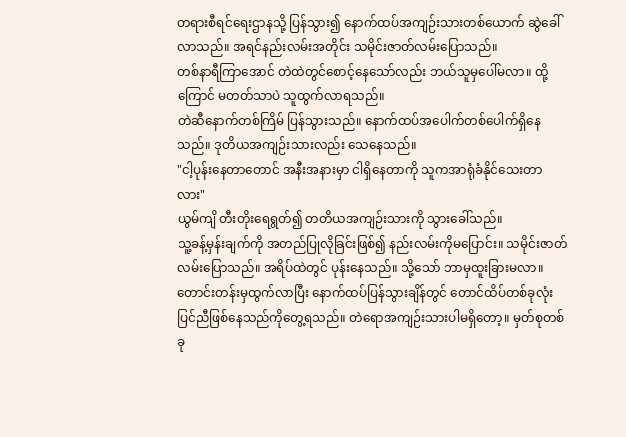တရားစီရင်ရေးဌာနသို့ ပြန်သွား၍ နောက်ထပ်အကျဉ်းသားတစ်ယောက် ဆွဲခေါ်လာသည်။ အရင်နည်းလမ်းအတိုင်း သမိုင်းဇာတ်လမ်းပြောသည်။
တစ်နာရီကြာအောင် တဲထဲတွင်စောင့်နေသော်လည်း ဘယ်သူမှပေါ်မလာ။ ထို့ကြောင် မတတ်သာပဲ သူထွက်လာရသည်။
တဲဆီနောက်တစ်ကြိမ် ပြန်သွားသည်။ နောက်ထပ်အပေါက်တစ်ပေါက်ရှိနေသည်။ ဒုတိယအကျဉ်းသားလည်း သေနေသည်။
"ငါ့ပုန်းနေတာတောင် အနီးအနားမှာ ငါရှိနေတာကို သူကအာရုံခံနိုင်သေးတာလား"
ယွမ်ကျိ တီးတိုးရေရွတ်၍ တတိယအကျဉ်းသားကို သွားခေါ်သည်။
သူ့ခန့်မှန်းချက်ကို အတည်ပြုလိုခြင်းဖြစ်၍ နည်းလမ်းကိုမပြောင်း။ သမိုင်းဇာတ်လမ်းပြောသည်။ အရိပ်ထဲတွင် ပုန်းနေသည်။ သို့သော် ဘာမှထူးခြားမလာ။
တောင်းတန်းမှထွက်လာပြီး နောက်ထပ်ပြန်သွားချိန်တွင် တောင်ထိပ်တစ်ခုလုံး ပြင်ညီဖြစ်နေသည်ကိုတွေ့ရသည်။ တဲရောအကျဉ်းသားပါမရှိတော့။ မှတ်စုတစ်ခု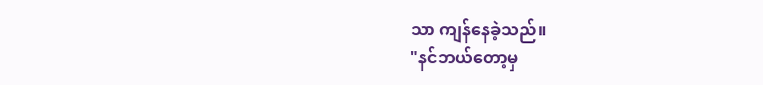သာ ကျန်နေခဲ့သည်။
"နင်ဘယ်တော့မှ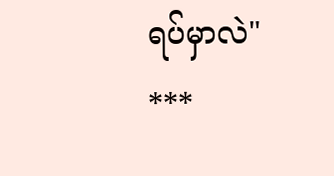ရပ်မှာလဲ"
***